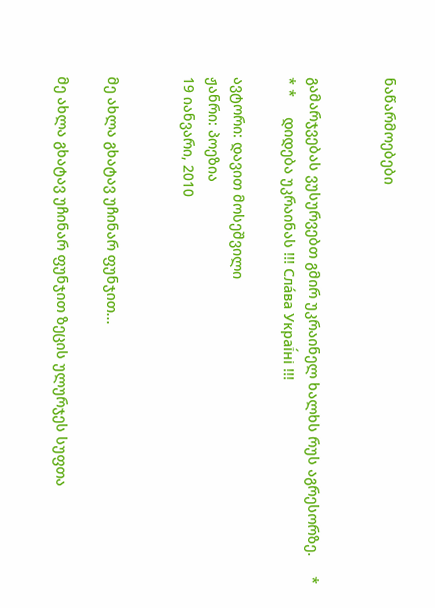ნაწარმოებები


გამარჯვებას ვუსურვებთ გმირ უკრაინელ ხალხს რუს აგრესორზე.     * * *     დიდება უკრაინას !!! Сла́ва Украї́ні !!!

ავტორი: დავით მოსეშვილი
ჟანრი: პოეზია
19 იანვარი, 2010


მე ახლა გხატავ უჩინარ ფუნჯით...

მე ახლა გხატავ უჩინარ ფუნჯით ზეცის ულურჯეს სუფთა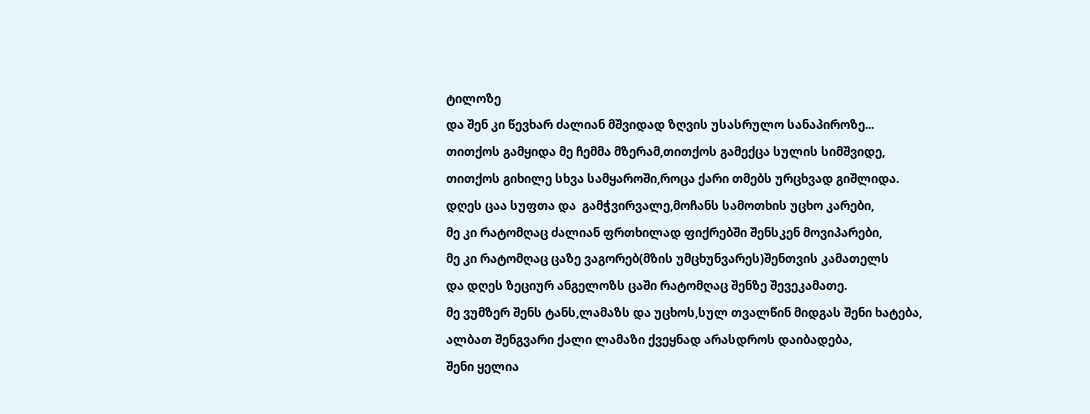ტილოზე
და შენ კი წევხარ ძალიან მშვიდად ზღვის უსასრულო სანაპიროზე...
თითქოს გამყიდა მე ჩემმა მზერამ,თითქოს გამექცა სულის სიმშვიდე,
თითქოს გიხილე სხვა სამყაროში,როცა ქარი თმებს ურცხვად გიშლიდა.
დღეს ცაა სუფთა და  გამჭვირვალე,მოჩანს სამოთხის უცხო კარები,
მე კი რატომღაც ძალიან ფრთხილად ფიქრებში შენსკენ მოვიპარები,
მე კი რატომღაც ცაზე ვაგორებ(მზის უმცხუნვარეს)შენთვის კამათელს
და დღეს ზეციურ ანგელოზს ცაში რატომღაც შენზე შევეკამათე.
მე ვუმზერ შენს ტანს,ლამაზს და უცხოს,სულ თვალწინ მიდგას შენი ხატება,
ალბათ შენგვარი ქალი ლამაზი ქვეყნად არასდროს დაიბადება,
შენი ყელია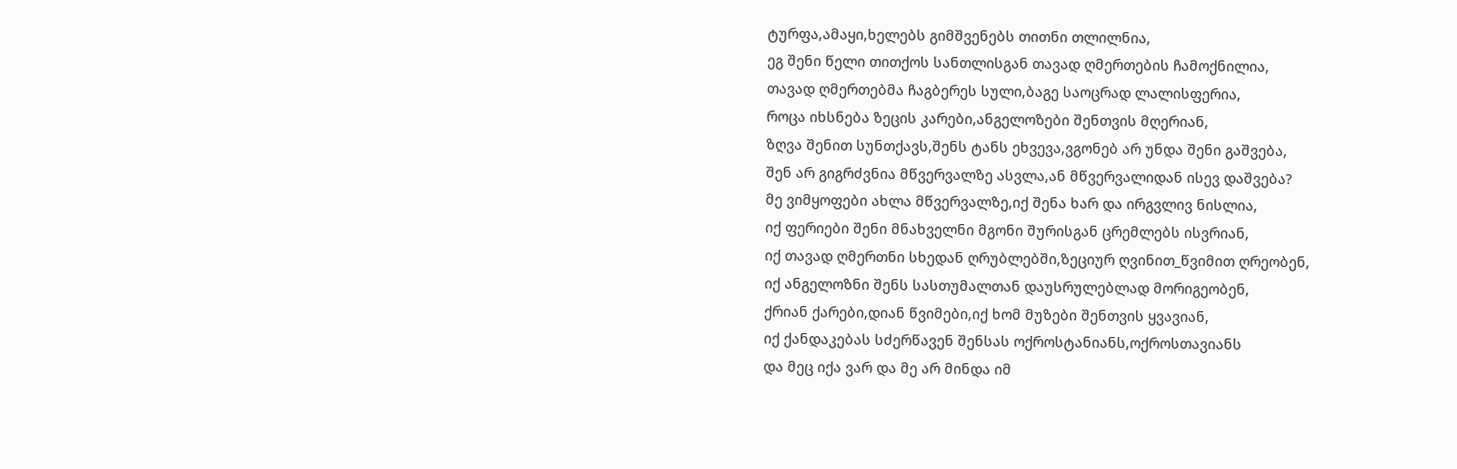ტურფა,ამაყი,ხელებს გიმშვენებს თითნი თლილნია,
ეგ შენი წელი თითქოს სანთლისგან თავად ღმერთების ჩამოქნილია,
თავად ღმერთებმა ჩაგბერეს სული,ბაგე საოცრად ლალისფერია,
როცა იხსნება ზეცის კარები,ანგელოზები შენთვის მღერიან,
ზღვა შენით სუნთქავს,შენს ტანს ეხვევა,ვგონებ არ უნდა შენი გაშვება,
შენ არ გიგრძვნია მწვერვალზე ასვლა,ან მწვერვალიდან ისევ დაშვება?
მე ვიმყოფები ახლა მწვერვალზე,იქ შენა ხარ და ირგვლივ ნისლია,
იქ ფერიები შენი მნახველნი მგონი შურისგან ცრემლებს ისვრიან,
იქ თავად ღმერთნი სხედან ღრუბლებში,ზეციურ ღვინით_წვიმით ღრეობენ,
იქ ანგელოზნი შენს სასთუმალთან დაუსრულებლად მორიგეობენ,
ქრიან ქარები,დიან წვიმები,იქ ხომ მუზები შენთვის ყვავიან,
იქ ქანდაკებას სძერწავენ შენსას ოქროსტანიანს,ოქროსთავიანს
და მეც იქა ვარ და მე არ მინდა იმ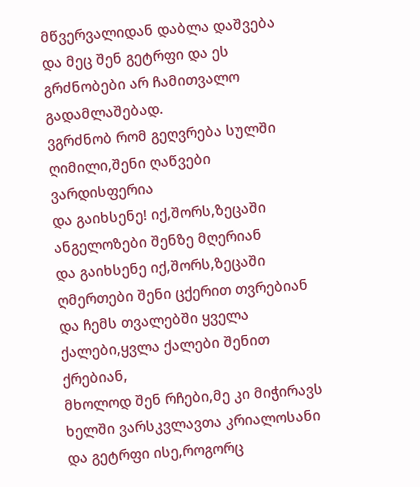მწვერვალიდან დაბლა დაშვება
და მეც შენ გეტრფი და ეს გრძნობები არ ჩამითვალო გადამლაშებად.
ვგრძნობ რომ გეღვრება სულში ღიმილი,შენი ღაწვები ვარდისფერია
და გაიხსენე! იქ,შორს,ზეცაში ანგელოზები შენზე მღერიან
და გაიხსენე იქ,შორს,ზეცაში ღმერთები შენი ცქერით თვრებიან
და ჩემს თვალებში ყველა ქალები,ყვლა ქალები შენით ქრებიან,
მხოლოდ შენ რჩები,მე კი მიჭირავს ხელში ვარსკვლავთა კრიალოსანი
და გეტრფი ისე,როგორც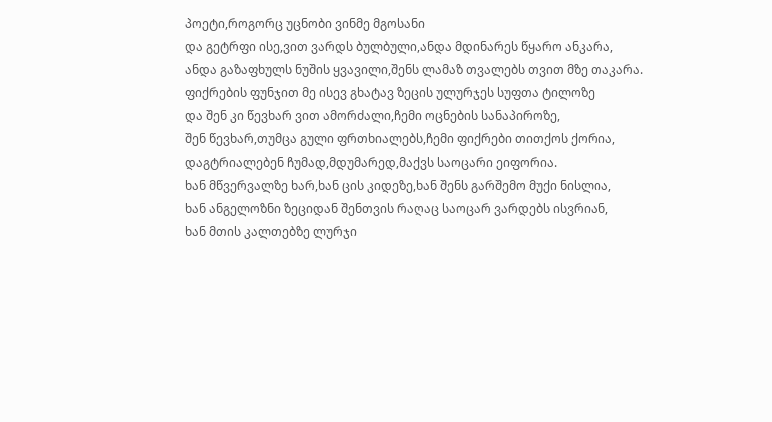პოეტი,როგორც უცნობი ვინმე მგოსანი
და გეტრფი ისე,ვით ვარდს ბულბული,ანდა მდინარეს წყარო ანკარა,
ანდა გაზაფხულს ნუშის ყვავილი,შენს ლამაზ თვალებს თვით მზე თაკარა.
ფიქრების ფუნჯით მე ისევ გხატავ ზეცის ულურჯეს სუფთა ტილოზე
და შენ კი წევხარ ვით ამორძალი,ჩემი ოცნების სანაპიროზე,
შენ წევხარ,თუმცა გული ფრთხიალებს,ჩემი ფიქრები თითქოს ქორია,
დაგტრიალებენ ჩუმად,მდუმარედ,მაქვს საოცარი ეიფორია.
ხან მწვერვალზე ხარ,ხან ცის კიდეზე,ხან შენს გარშემო მუქი ნისლია,
ხან ანგელოზნი ზეციდან შენთვის რაღაც საოცარ ვარდებს ისვრიან,
ხან მთის კალთებზე ლურჯი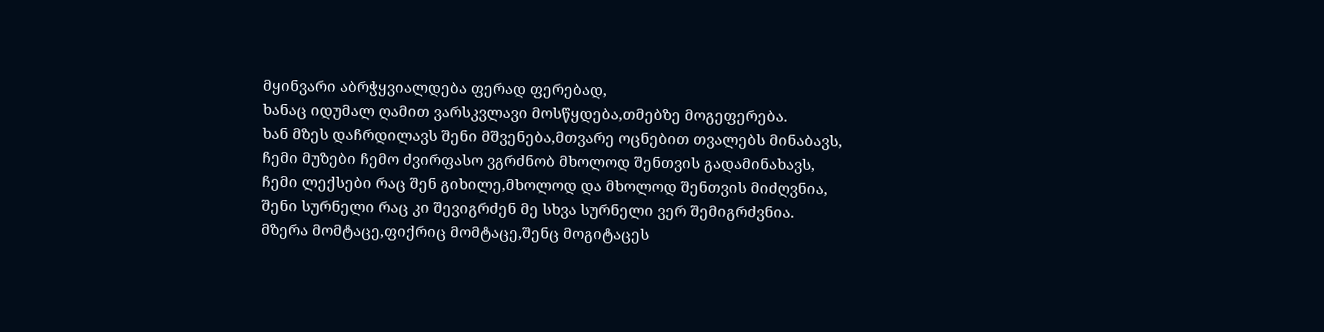მყინვარი აბრჭყვიალდება ფერად ფერებად,
ხანაც იდუმალ ღამით ვარსკვლავი მოსწყდება,თმებზე მოგეფერება.
ხან მზეს დაჩრდილავს შენი მშვენება,მთვარე ოცნებით თვალებს მინაბავს,
ჩემი მუზები ჩემო ძვირფასო ვგრძნობ მხოლოდ შენთვის გადამინახავს,
ჩემი ლექსები რაც შენ გიხილე,მხოლოდ და მხოლოდ შენთვის მიძღვნია,
შენი სურნელი რაც კი შევიგრძენ მე სხვა სურნელი ვერ შემიგრძვნია.
მზერა მომტაცე,ფიქრიც მომტაცე,შენც მოგიტაცეს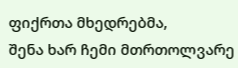ფიქრთა მხედრებმა,
შენა ხარ ჩემი მთრთოლვარე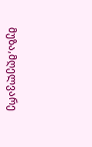მუზა,მღელვარე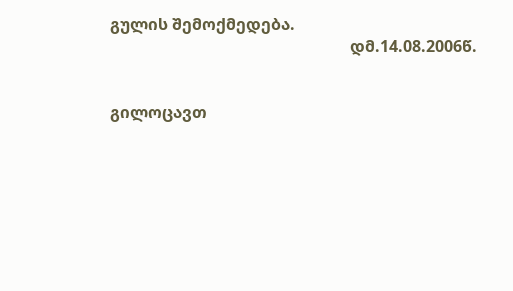გულის შემოქმედება.
                                                            დმ.14.08.2006წ.


გილოცავთ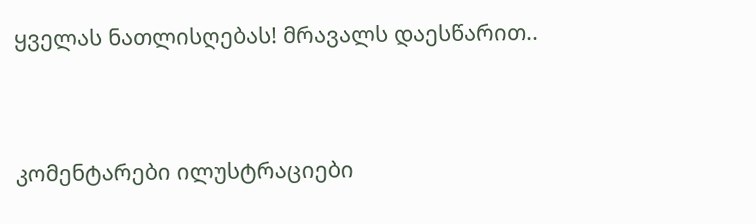ყველას ნათლისღებას! მრავალს დაესწარით..


კომენტარები ილუსტრაციები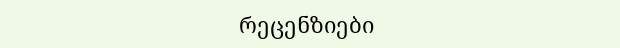რეცენზიები